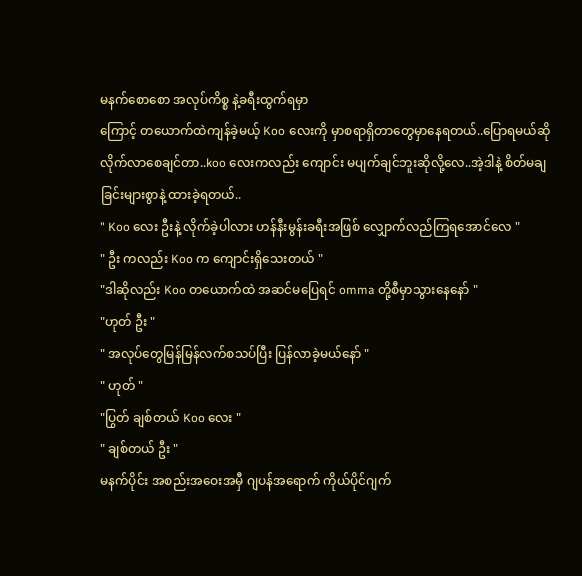မနက်စောစော အလုပ်ကိစ္စ နဲ့ခရီးထွက်ရမှာ
ကြောင့် တယောက်ထဲကျန်ခဲ့မယ့် Koo လေးကို မှာစရာရှိတာတွေမှာနေရတယ်..ပြောရမယ်ဆို လိုက်လာစေချင်တာ..koo လေးကလည်း ကျောင်း မပျက်ချင်ဘူးဆိုလို့လေ..အဲ့ဒါနဲ့ စိတ်မချခြင်းများစွာနဲ့ ထားခဲ့ရတယ်..
" Koo လေး ဦးနဲ့ လိုက်ခဲ့ပါလား ဟန်နီးမွန်းခရီးအဖြစ် လျှောက်လည်ကြရအောင်လေ "
" ဦး ကလည်း Koo က ကျောင်းရှိသေးတယ် "
"ဒါဆိုလည်း Koo တယောက်ထဲ အဆင်မပြေရင် omma တို့စီမှာသွားနေနော် "
"ဟုတ် ဦး "
" အလုပ်တွေမြန်မြန်လက်စသပ်ပြီး ပြန်လာခဲ့မယ်နော် "
" ဟုတ် "
"ပြွတ် ချစ်တယ် Koo လေး "
" ချစ်တယ် ဦး "
မနက်ပိုင်း အစည်းအဝေးအမှီ ဂျပန်အရောက် ကိုယ်ပိုင်ဂျက်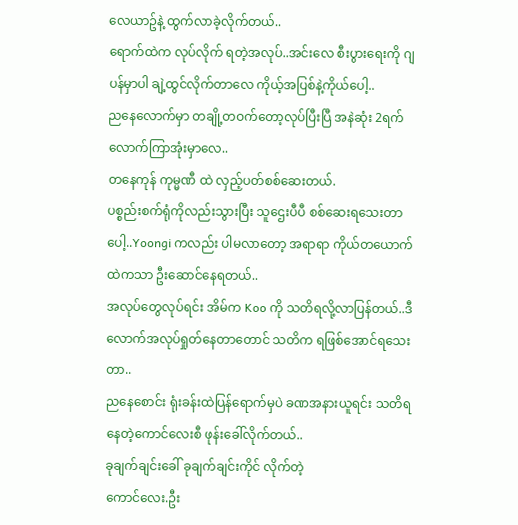လေယာဥ်နဲ့ ထွက်လာခဲ့လိုက်တယ်..
ရောက်ထဲက လုပ်လိုက် ရတဲ့အလုပ်..အင်းလေ စီးပွားရေးကို ဂျပန်မှာပါ ချဲ့ထွင်လိုက်တာလေ ကိုယ့်အပြစ်နဲ့ကိုယ်ပေါ့..
ညနေလောက်မှာ တချို့တဝက်တော့လုပ်ပြီးပြီ အနဲဆုံး 2ရက်လောက်ကြာအုံးမှာလေ..
တနေကုန် ကုမ္မဏီ ထဲ လှည့်ပတ်စစ်ဆေးတယ်.
ပစ္စည်းစက်ရုံကိုလည်းသွားပြီး သူဌေးပီပီ စစ်ဆေးရသေးတာပေါ့..Yoongi ကလည်း ပါမလာတော့ အရာရာ ကိုယ်တယောက်ထဲကသာ ဦးဆောင်နေရတယ်..
အလုပ်တွေလုပ်ရင်း အိမ်က Koo ကို သတိရလို့လာပြန်တယ်..ဒီလောက်အလုပ်ရှုတ်နေတာတောင် သတိက ရဖြစ်အောင်ရသေးတာ..
ညနေစောင်း ရုံးခန်းထဲပြန်ရောက်မှပဲ ခဏအနားယူရင်း သတိရနေတဲ့ကောင်လေးစီ ဖုန်းခေါ်လိုက်တယ်..
ခုချက်ချင်းခေါ် ခုချက်ချင်းကိုင် လိုက်တဲ့
ကောင်လေး.ဦး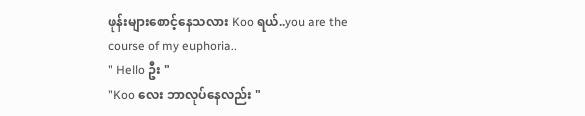ဖုန်းများစောင့်နေသလား Koo ရယ်..you are the course of my euphoria..
" Hello ဦး "
"Koo လေး ဘာလုပ်နေလည်း "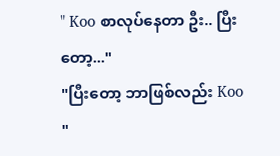" Koo စာလုပ်နေတာ ဦး.. ပြီးတော့..."
"ပြီးတော့ ဘာဖြစ်လည်း Koo "